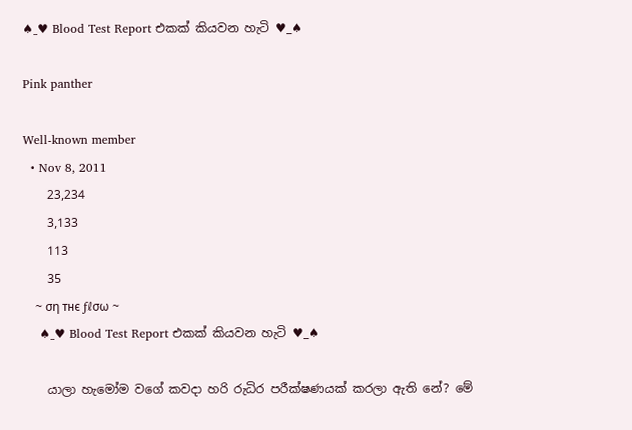♠_♥ Blood Test Report එකක් කියවන හැටි ♥_♠

Pink panther

Well-known member
  • Nov 8, 2011
    23,234
    3,133
    113
    35
    ~ ση тнє ƒℓσω ~
    ♠_♥ Blood Test Report එකක් කියවන හැටි ♥_♠

    යාලා හැමෝම වගේ කවදා හරි රුධිර පරීක්ෂණයක් කරලා ඇති නේ? මේ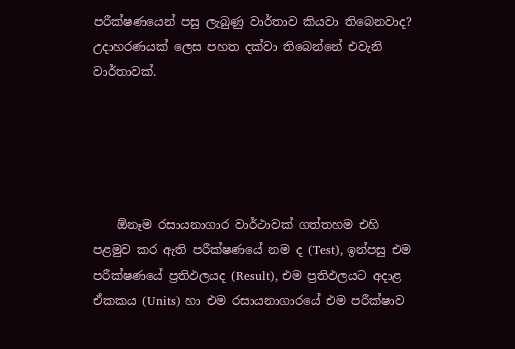පරීක්ෂණයෙන් පසු ලැබුණු වාර්තාව කියවා තිබෙනවාද? උදාහරණයක් ලෙස පහත දක්වා තිබෙන්නේ එවැනි වාර්තාවක්.





    ඕනෑම රසායනාගාර වාර්ථාවක් ගත්තහම එහි පළමුව කර ඇති පරීක්ෂණයේ නම ද (Test), ඉන්පසු එම පරීක්ෂණයේ ප්‍රතිඵලයද (Result), එම ප්‍රතිඵලයට අදාළ ඒකකය (Units) හා එම රසායනාගාරයේ එම පරීක්ෂාව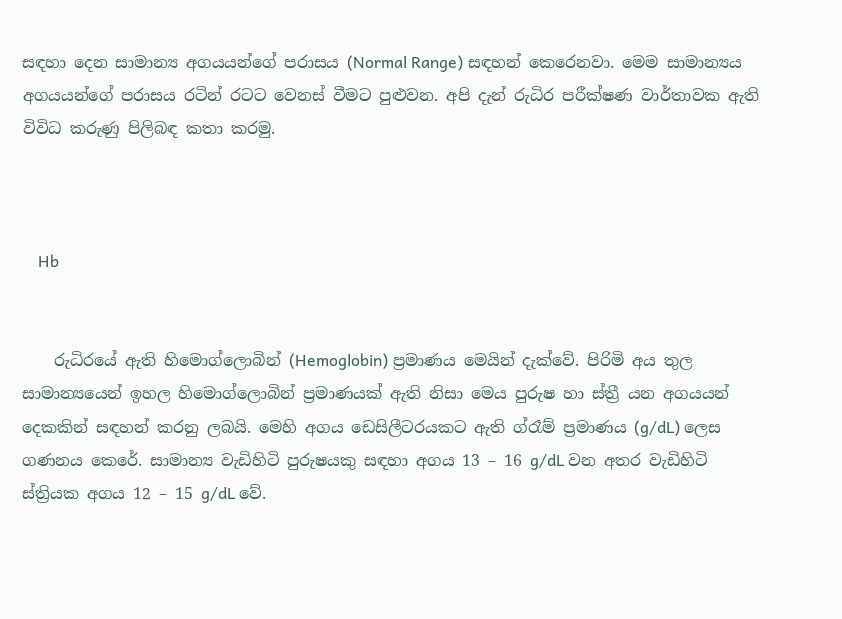සඳහා දෙන සාමාන්‍ය අගයයන්ගේ පරාසය (Normal Range) සඳහන් කෙරෙනවා. මෙම සාමාන්‍යය අගයයන්ගේ පරාසය රටින් රටට වෙනස් වීමට පුළුවන. අපි දැන් රුධිර පරීක්ෂණ වාර්තාවක ඇති විවිධ කරුණු පිලිබඳ කතා කරමු.



    Hb


    රුධිරයේ ඇති හිමොග්ලොබින් (Hemoglobin) ප්‍රමාණය මෙයින් දැක්වේ. පිරිමි අය තුල සාමාන්‍යයෙන් ඉහල හිමොග්ලොබින් ප්‍රමාණයක් ඇති නිසා මෙය පුරුෂ හා ස්ත්‍රී යන අගයයන් දෙකකින් සඳහන් කරනු ලබයි. මෙහි අගය ඩෙසිලීටරයකට ඇති ග්රෑම් ප්‍රමාණය (g/dL) ලෙස ගණනය කෙරේ. සාමාන්‍ය වැඩිහිටි පුරුෂයකු සඳහා අගය 13 – 16 g/dL වන අතර වැඩිහිටි ස්ත්‍රියක අගය 12 – 15 g/dL වේ.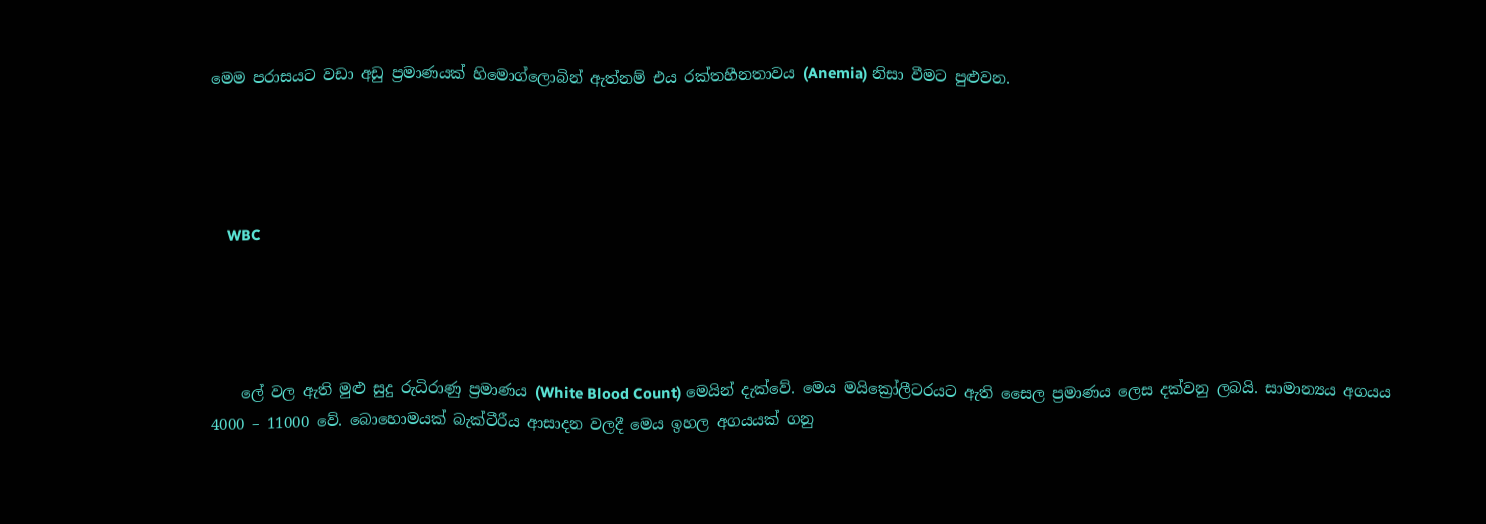මෙම පරාසයට වඩා අඩු ප්‍රමාණයක් හිමොග්ලොබින් ඇත්නම් එය රක්තහීනතාවය (Anemia) නිසා වීමට පුළුවන.




    WBC




    ලේ වල ඇති මුළු සුදු රුධිරාණු ප්‍රමාණය (White Blood Count) මෙයින් දැක්වේ. මෙය මයික්‍රෝලීටරයට ඇති සෛල ප්‍රමාණය ලෙස දක්වනු ලබයි. සාමාන්‍යය අගයය 4000 – 11000 වේ. බොහොමයක් බැක්ටීරීය ආසාදන වලදී මෙය ඉහල අගයයක් ගනු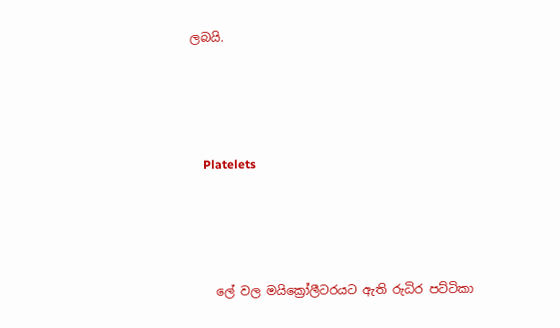ලබයි.




    Platelets




    ලේ වල මයික්‍රෝලීටරයට ඇති රුධිර පට්ටිකා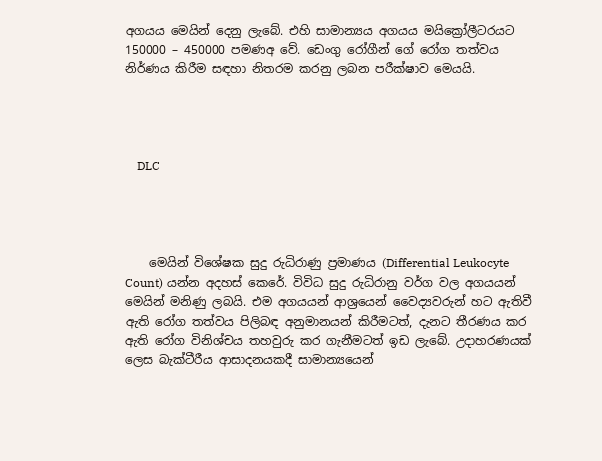අගයය මෙයින් දෙනු ලැබේ. එහි සාමාන්‍යය අගයය මයික්‍රෝලීටරයට 150000 – 450000 පමණඅ වේ. ඩෙංගු රෝගීන් ගේ රෝග තත්වය නිර්ණය කිරීම සඳහා නිතරම කරනු ලබන පරීක්ෂාව මෙයයි.




    DLC




    මෙයින් විශේෂක සුදු රුධිරාණු ප්‍රමාණය (Differential Leukocyte Count) යන්න අදහස් කෙරේ. විවිධ සුදු රුධිරානු වර්ග වල අගයයන් මෙයින් මනිණු ලබයි. එම අගයයන් ආශ්‍රයෙන් වෛද්‍යවරුන් හට ඇතිවී ඇති රෝග තත්වය පිලිබඳ අනුමානයන් කිරීමටත්, දැනට තීරණය කර ඇති රෝග විනිශ්චය තහවුරු කර ගැනීමටත් ඉඩ ලැබේ. උදාහරණයක් ලෙස බැක්ටීරීය ආසාදනයකදී සාමාන්‍යයෙන්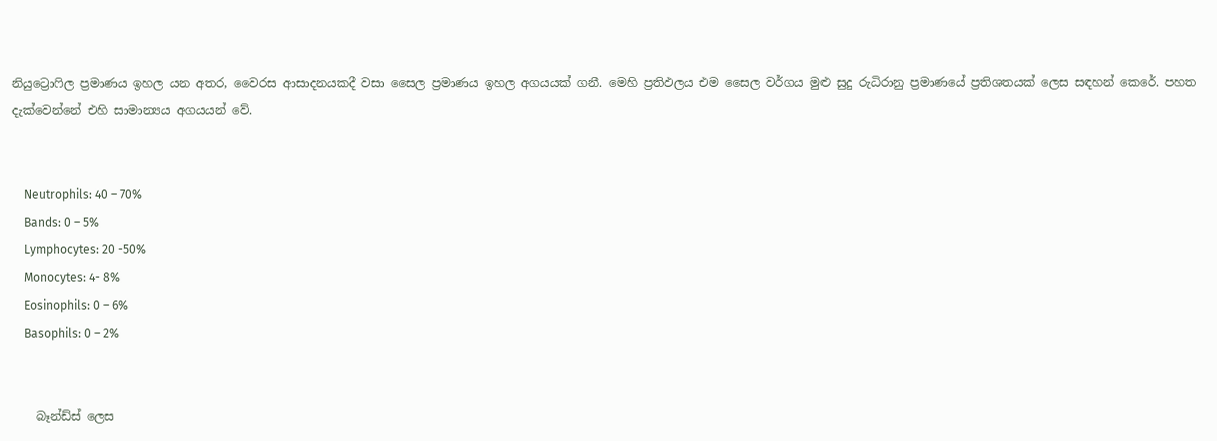නියුට්‍රොෆිල ප්‍රමාණය ඉහල යන අතර, වෛරස ආසාදනයකදී වසා සෛල ප්‍රමාණය ඉහල අගයයක් ගනී. මෙහි ප්‍රතිඵලය එම සෛල වර්ගය මුළු සුදු රුධිරානු ප්‍රමාණයේ ප්‍රතිශතයක් ලෙස සඳහන් කෙරේ. පහත දැක්වෙන්නේ එහි සාමාන්‍යය අගයයන් වේ.


    Neutrophils: 40 – 70%
    Bands: 0 – 5%
    Lymphocytes: 20 -50%
    Monocytes: 4- 8%
    Eosinophils: 0 – 6%
    Basophils: 0 – 2%


    බෑන්ඩ්ස් ලෙස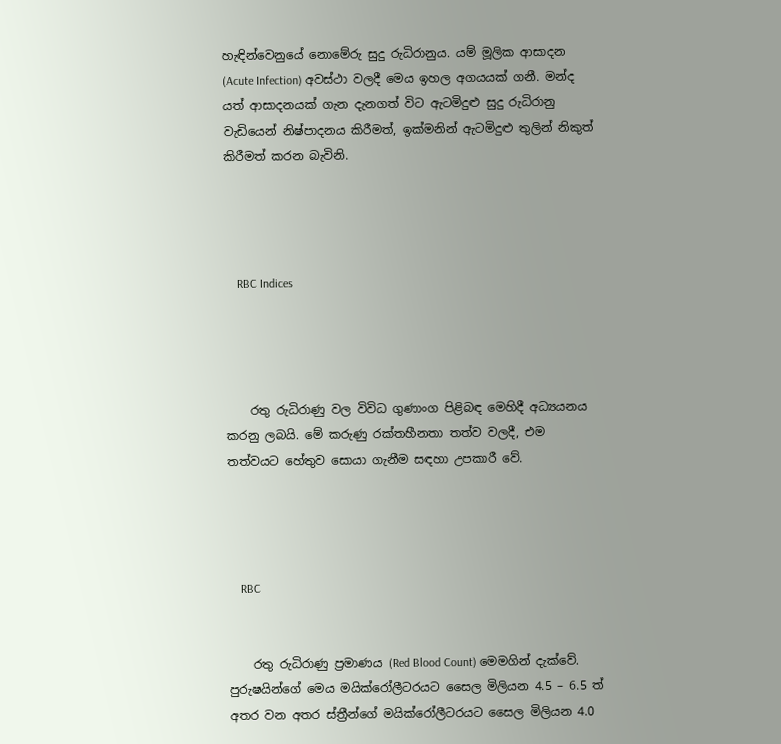හැඳින්වෙනුයේ නොමේරු සුදු රුධිරානුය. යම් මූලික ආසාදන (Acute Infection) අවස්ථා වලදී මෙය ඉහල අගයයක් ගනී. මන්ද යත් ආසාදනයක් ගැන දැනගත් විට ඇටමිදුළු සුදු රුධිරානු වැඩියෙන් නිෂ්පාදනය කිරීමත්, ඉක්මනින් ඇටමිදුළු තුලින් නිකුත් කිරීමත් කරන බැවිනි.




    RBC Indices




    රතු රුධිරාණු වල විවිධ ගුණාංග පිළිබඳ මෙහිදී අධ්‍යයනය කරනු ලබයි. මේ කරුණු රක්තහීනතා තත්ව වලදී, එම තත්වයට හේතුව සොයා ගැනීම සඳහා උපකාරී වේ.




    RBC


    රතු රුධිරාණු ප්‍රමාණය (Red Blood Count) මෙමගින් දැක්වේ. පුරුෂයින්ගේ මෙය මයික්රෝලීටරයට සෛල මිලියන 4.5 – 6.5 ත් අතර වන අතර ස්ත්‍රීන්ගේ මයික්රෝලීටරයට සෛල මිලියන 4.0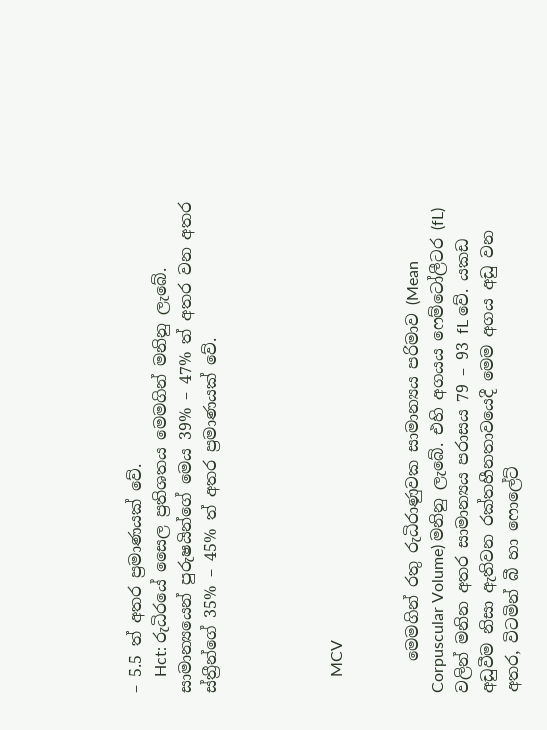– 5.5 ත් අතර ප්‍රමාණයක් වේ.
    Hct: රුධිරයේ සෛල ප්‍රතිශතය මෙමගින් මනිනු ලැබේ. සාමාන්‍යයෙන් පුරුෂයින්ගේ මෙය 39% – 47% ත් අතර වන අතර ස්ත්‍රීන්ගේ 35% – 45% ත් අතර ප්‍රමාණයක් වේ.




    MCV


    මෙමගින් රතු රුධිරාණුවක සාමාන්‍යය පරිමාව (Mean Corpuscular Volume) මනිනු ලැබේ. එහි අගයය ෆෙම්ටෝලීටර (fL) වලින් මනින අතර සාමාන්‍යය පරාසය 79 – 93 fL වේ. යකඩ අඩුවීම නිසා ඇතිවන රක්තහීනතාවයෙදී මෙම අගය අඩු වන අතර, විටමින් බී හා ෆොලේට්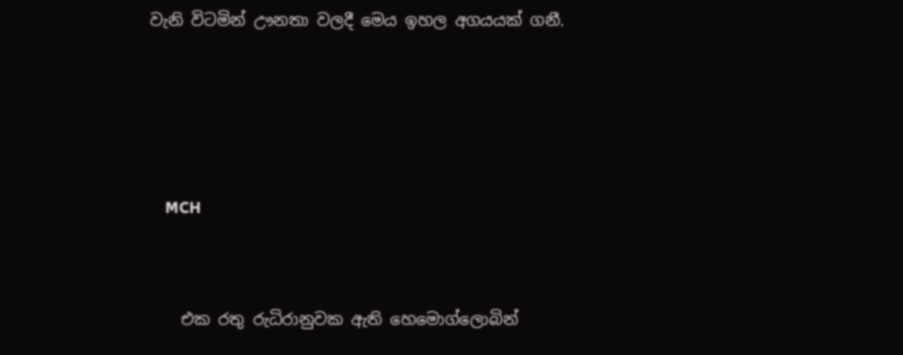වැනි විටමින් ඌනතා වලදී මෙය ඉහල අගයයක් ගනී.




    MCH


    එක රතු රුධිරානුවක ඇති හෙමොග්ලොබින්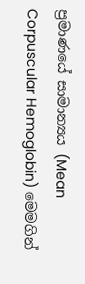ප්‍රමාණයේ සාමාන්‍යය (Mean Corpuscular Hemoglobin) මෙමගින්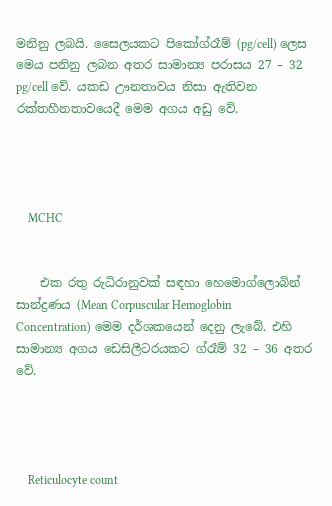මනිනු ලබයි. සෛලයකට පිකෝග්රෑම් (pg/cell) ලෙස මෙය පනිනු ලබන අතර සාමාන්‍ය පරාසය 27 – 32 pg/cell වේ. යකඩ ඌනතාවය නිසා ඇතිවන රක්තහීනතාවයෙදී මෙම අගය අඩු වේ.




    MCHC


    එක රතු රුධිරානුවක් සඳහා හෙමොග්ලොබින් සාන්ද්‍රණය (Mean Corpuscular Hemoglobin Concentration) මෙම දර්ශකයෙන් දෙනු ලැබේ. එහි සාමාන්‍ය අගය ඩෙසිලීටරයකට ග්රෑම් 32 – 36 අතර වේ.




    Reticulocyte count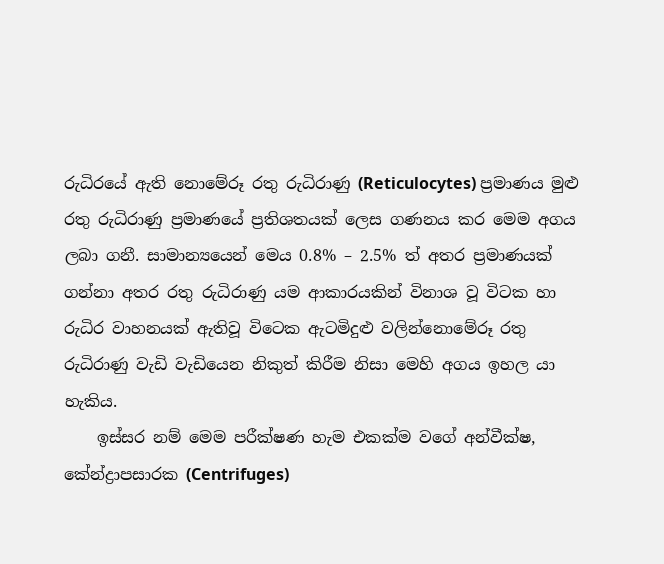රුධිරයේ ඇති නොමේරූ රතු රුධිරාණු (Reticulocytes) ප්‍රමාණය මුළු රතු රුධිරාණු ප්‍රමාණයේ ප්‍රතිශතයක් ලෙස ගණනය කර මෙම අගය ලබා ගනී. සාමාන්‍යයෙන් මෙය 0.8% – 2.5% ත් අතර ප්‍රමාණයක් ගන්නා අතර රතු රුධිරාණු යම ආකාරයකින් විනාශ වූ විටක හා රුධිර වාහනයක් ඇතිවූ විටෙක ඇටමිදුළු වලින්නොමේරූ රතු රුධිරාණු වැඩි වැඩියෙන නිකුත් කිරීම නිසා මෙහි අගය ඉහල යා හැකිය.
    ඉස්සර නම් මෙම පරීක්ෂණ හැම එකක්ම වගේ අන්වීක්ෂ, කේන්ද්‍රාපසාරක (Centrifuges)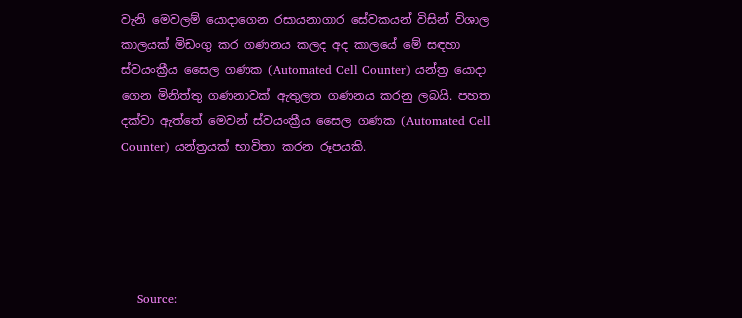වැනි මෙවලම් යොදාගෙන රසායනාගාර සේවකයන් විසින් විශාල කාලයක් මිඩංගු කර ගණනය කලද අද කාලයේ මේ සඳහා ස්වයංක්‍රීය සෛල ගණක (Automated Cell Counter) යන්ත්‍ර යොදා ගෙන මිනිත්තු ගණනාවක් ඇතුලත ගණනය කරනු ලබයි. පහත දක්වා ඇත්තේ මෙවන් ස්වයංක්‍රීය සෛල ගණක (Automated Cell Counter) යන්ත්‍රයක් භාවිතා කරන රූපයකි.





    Source: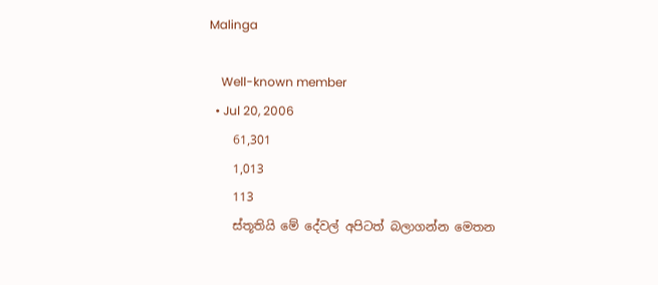Malinga

    Well-known member
  • Jul 20, 2006
    61,301
    1,013
    113
    ස්තූතියි මේ දේවල් අපිටත් බලාගන්න මෙතන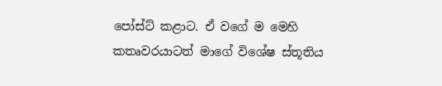පෝස්ට් කළාට. ඒ වගේ ම මෙහි කතෘවරයාටත් මාගේ විශේෂ ස්තූතිය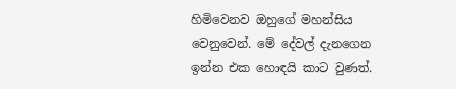හිමිවෙනව ඔහුගේ මහන්සිය වෙනුවෙන්. මේ දේවල් දැනගෙන ඉන්න එක හොඳයි කාට වුණත්.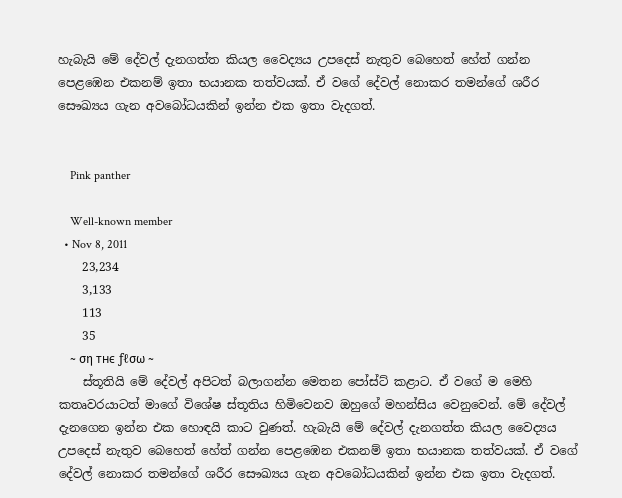හැබැයි මේ දේවල් දැනගත්ත කියල වෛද්‍යය උපදෙස් නැතුව බෙහෙත් හේත් ගන්න පෙළඹෙන එකනම් ඉතා භයානක තත්වයක්. ඒ වගේ දේවල් නොකර තමන්ගේ ශරීර සෞඛ්‍යය ගැන අවබෝධයකින් ඉන්න එක ඉතා වැදගත්.


    Pink panther

    Well-known member
  • Nov 8, 2011
    23,234
    3,133
    113
    35
    ~ ση тнє ƒℓσω ~
    ස්තූතියි මේ දේවල් අපිටත් බලාගන්න මෙතන පෝස්ට් කළාට. ඒ වගේ ම මෙහි කතෘවරයාටත් මාගේ විශේෂ ස්තූතිය හිමිවෙනව ඔහුගේ මහන්සිය වෙනුවෙන්. මේ දේවල් දැනගෙන ඉන්න එක හොඳයි කාට වුණත්. හැබැයි මේ දේවල් දැනගත්ත කියල වෛද්‍යය උපදෙස් නැතුව බෙහෙත් හේත් ගන්න පෙළඹෙන එකනම් ඉතා භයානක තත්වයක්. ඒ වගේ දේවල් නොකර තමන්ගේ ශරීර සෞඛ්‍යය ගැන අවබෝධයකින් ඉන්න එක ඉතා වැදගත්.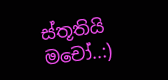ස්තූතියි මචෝ..:)